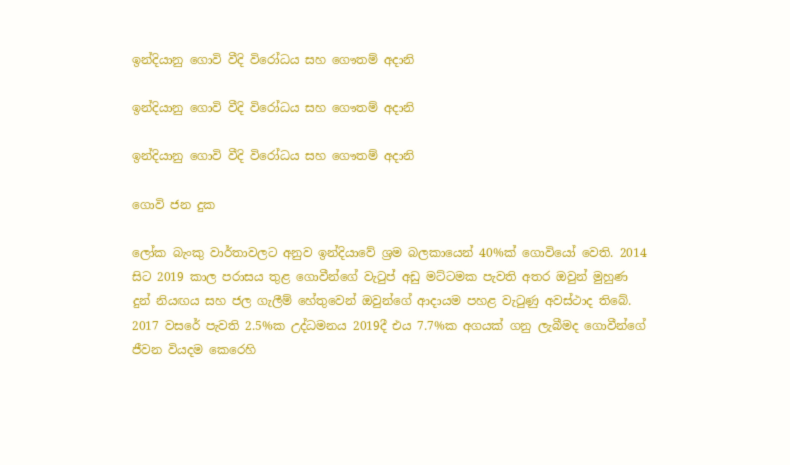ඉන්දියානු ගොවි වීදි විරෝධය සහ ගෞතම් අදානි

ඉන්දියානු ගොවි වීදි විරෝධය සහ ගෞතම් අදානි

ඉන්දියානු ගොවි වීදි විරෝධය සහ ගෞතම් අදානි

ගොවි ජන දුක

ලෝක බැංකු වාර්තාවලට අනුව ඉන්දියාවේ ශ්‍රම බලකායෙන් 40%ක් ගොවියෝ වෙති. 2014 සිට 2019 කාල පරාසය තුළ ගොවීන්ගේ වැටුප් අඩු මට්ටමක පැවති අතර ඔවුන් මුහුණ දුන් නියඟය සහ ජල ගැලීම් හේතුවෙන් ඔවුන්ගේ ආදායම පහළ වැටුණු අවස්ථාද තිබේ. 2017 වසරේ පැවති 2.5%ක උද්ධමනය 2019දී එය 7.7%ක අගයක් ගනු ලැබීමද ගොවීන්ගේ ජීවන වියදම කෙරෙහි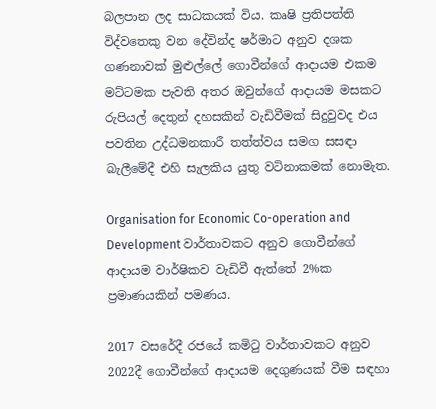බලපාන ලද සාධකයක් විය. කෘෂි ප්‍රතිපත්ති විද්වතෙකු වන දේවින්ද ෂර්මාට අනුව දශක ගණනාවක් මුළුල්ලේ ගොවීන්ගේ ආදායම එකම මට්ටමක පැවති අතර ඔවුන්ගේ ආදායම මසකට රුපියල් දෙතුන් දහසකින් වැඩිවීමක් සිදුවුවද එය පවතින උද්ධමනකාරී තත්ත්වය සමග සසඳා බැලීමේදී එහි සැලකිය යුතු වටිනාකමක් නොමැත.

Organisation for Economic Co-operation and Development වාර්තාවකට අනුව ගොවීන්ගේ ආදායම වාර්ෂිකව වැඩිවී ඇත්තේ 2%ක ප්‍රමාණයකින් පමණය.

2017 වසරේදී රජයේ කමිටු වාර්තාවකට අනුව 2022දී ගොවීන්ගේ ආදායම දෙගුණයක් වීම සඳහා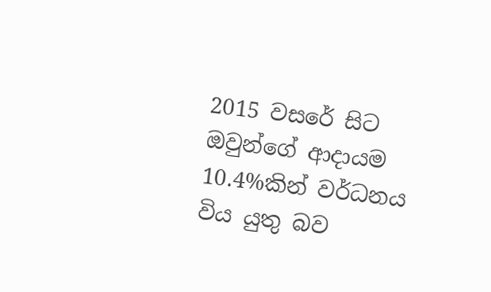2015 වසරේ සිට ඔවුන්ගේ ආදායම 10.4%කින් වර්ධනය විය යුතු බව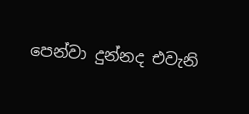පෙන්වා දුන්නද එවැනි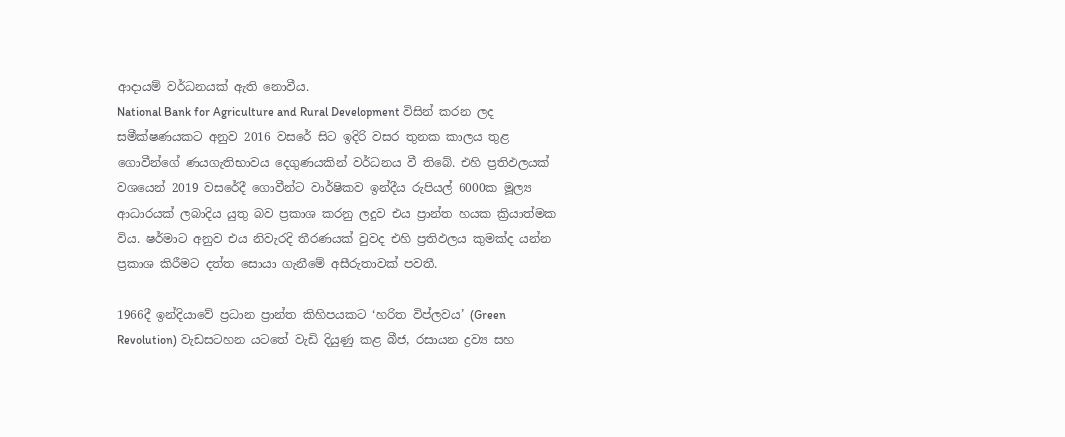ආදායම් වර්ධනයක් ඇති නොවීය.
National Bank for Agriculture and Rural Development විසින් කරන ලද සමීක්ෂණයකට අනුව 2016 වසරේ සිට ඉදිරි වසර තුනක කාලය තුළ ගොවීන්ගේ ණයගැතිභාවය දෙගුණයකින් වර්ධනය වී තිබේ. එහි ප්‍රතිඵලයක් වශයෙන් 2019 වසරේදී ගොවීන්ට වාර්ෂිකව ඉන්දීය රුපියල් 6000ක මූල්‍ය ආධාරයක් ලබාදිය යුතු බව ප්‍රකාශ කරනු ලදුව එය ප්‍රාන්ත හයක ක්‍රියාත්මක විය. ෂර්මාට අනුව එය නිවැරදි තීරණයක් වුවද එහි ප්‍රතිඵලය කුමක්ද යන්න ප්‍රකාශ කිරීමට දත්ත සොයා ගැනීමේ අසීරුතාවක් පවතී.

1966දී ඉන්දියාවේ ප්‍රධාන ප්‍රාන්ත කිහිපයකට ‘හරිත විප්ලවය’ (Green Revolution) වැඩසටහන යටතේ වැඩි දියුණු කළ බීජ, රසායන ද්‍රව්‍ය සහ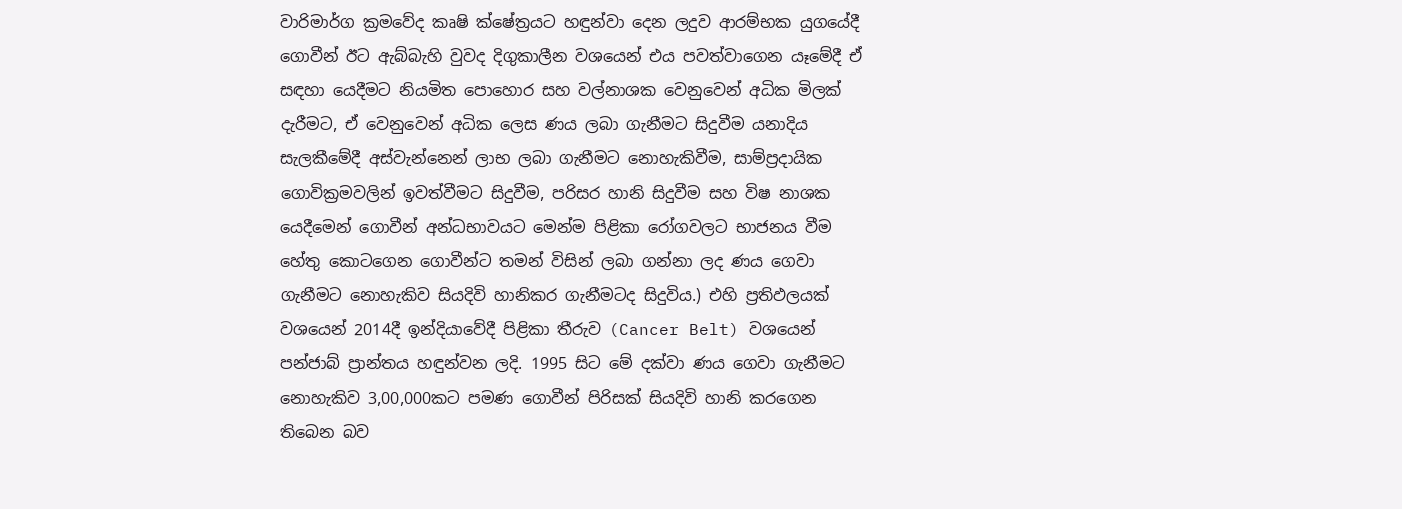වාරිමාර්ග ක්‍රමවේද කෘෂි ක්ෂේත්‍රයට හඳුන්වා දෙන ලදුව ආරම්භක යුගයේදී ගොවීන් ඊට ඇබ්බැහි වුවද දිගුකාලීන වශයෙන් එය පවත්වාගෙන යෑමේදී ඒ සඳහා යෙදීමට නියමිත පොහොර සහ වල්නාශක වෙනුවෙන් අධික මිලක් දැරීමට, ඒ වෙනුවෙන් අධික ලෙස ණය ලබා ගැනීමට සිදුවීම යනාදිය සැලකීමේදී අස්වැන්නෙන් ලාභ ලබා ගැනීමට නොහැකිවීම, සාම්ප්‍රදායික ගොවික්‍රමවලින් ඉවත්වීමට සිදුවීම, පරිසර හානි සිදුවීම සහ විෂ නාශක යෙදීමෙන් ගොවීන් අන්ධභාවයට මෙන්ම පිළිකා රෝගවලට භාජනය වීම හේතු කොටගෙන ගොවීන්ට තමන් විසින් ලබා ගන්නා ලද ණය ගෙවා ගැනීමට නොහැකිව සියදිවි හානිකර ගැනීමටද සිදුවිය.) එහි ප්‍රතිඵලයක් වශයෙන් 2014දී ඉන්දියාවේදී පිළිකා තීරුව (Cancer Belt) වශයෙන් පන්ජාබ් ප්‍රාන්තය හඳුන්වන ලදි. 1995 සිට මේ දක්වා ණය ගෙවා ගැනීමට නොහැකිව 3,00,000කට පමණ ගොවීන් පිරිසක් සියදිවි හානි කරගෙන තිබෙන බව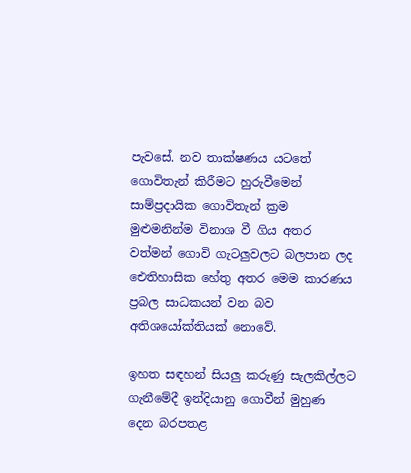පැවසේ. නව තාක්ෂණය යටතේ ගොවිතැන් කිරීමට හුරුවීමෙන් සාම්ප්‍රදායික ගොවිතැන් ක්‍රම මුළුමනින්ම විනාශ වී ගිය අතර වත්මන් ගොවි ගැටලුවලට බලපාන ලද ඓතිහාසික හේතු අතර මෙම කාරණය ප්‍රබල සාධකයන් වන බව අතිශයෝක්තියක් නොවේ.

ඉහත සඳහන් සියලු කරුණු සැලකිල්ලට ගැනීමේදී ඉන්දියානු ගොවීන් මුහුණ දෙන බරපතළ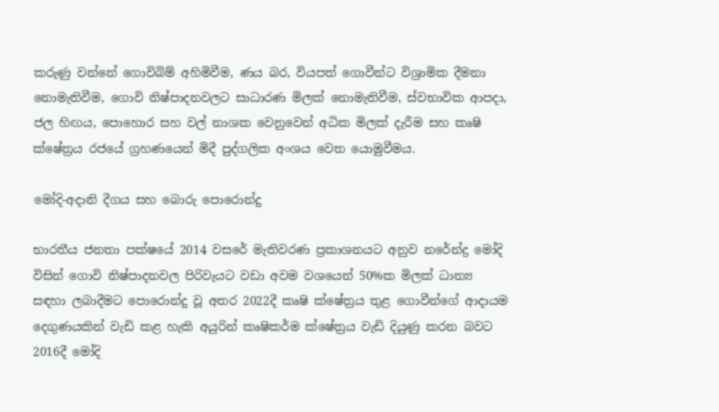කරුණු වන්නේ ගොවිබිම් අහිමිවීම, ණය බර, වියපත් ගොවීන්ට විශ්‍රාමික දීමනා නොමැතිවීම, ගොවි නිෂ්පාදනවලට සාධාරණ මිලක් නොමැතිවීම, ස්වභාවික ආපදා, ජල හිඟය, පොහොර සහ වල් නාශක වෙනුවෙන් අධික මිලක් දැරීම සහ කෘෂි ක්ෂේත්‍රය රජයේ ග්‍රහණයෙන් මිදී පුද්ගලික අංශය වෙත යොමුවීමය.

මෝදි-අදානි දීගය සහ බොරු පොරොන්දු

භාරතීය ජනතා පක්ෂයේ 2014 වසරේ මැතිවරණ ප්‍රකාශනයට අනුව නරේන්ද්‍ර මෝදි විසින් ගොවි නිෂ්පාදනවල පිරිවැයට වඩා අවම වශයෙන් 50%ක මිලක් ධාන්‍ය සඳහා ලබාදීමට පොරොන්දු වූ අතර 2022දී කෘෂි ක්ෂේත්‍රය තුළ ගොවීන්ගේ ආදායම දෙගුණයකින් වැඩි කළ හැකි අයුරින් කෘෂිකර්ම ක්ෂේත්‍රය වැඩි දියුණු කරන බවට 2016දී මෝදි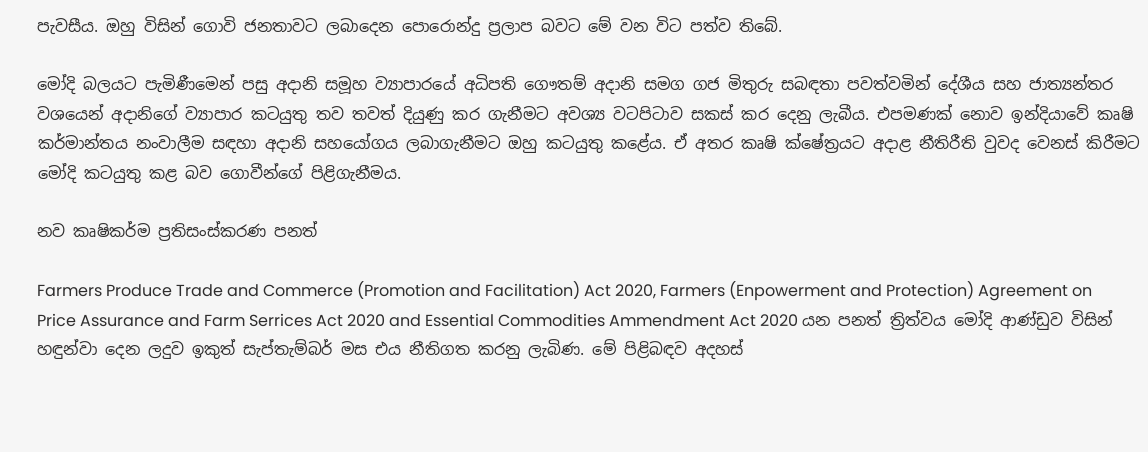පැවසීය. ඔහු විසින් ගොවි ජනතාවට ලබාදෙන පොරොන්දු ප්‍රලාප බවට මේ වන විට පත්ව තිබේ.

මෝදි බලයට පැමිණීමෙන් පසු අදානි සමූහ ව්‍යාපාරයේ අධිපති ගෞතම් අදානි සමග ගජ මිතුරු සබඳතා පවත්වමින් දේශීය සහ ජාත්‍යන්තර වශයෙන් අදානිගේ ව්‍යාපාර කටයුතු තව තවත් දියුණු කර ගැනීමට අවශ්‍ය වටපිටාව සකස් කර දෙනු ලැබීය. එපමණක් නොව ඉන්දියාවේ කෘෂි කර්මාන්තය නංවාලීම සඳහා අදානි සහයෝගය ලබාගැනීමට ඔහු කටයුතු කළේය. ඒ අතර කෘෂි ක්ෂේත්‍රයට අදාළ නීතිරීති වුවද වෙනස් කිරීමට මෝදි කටයුතු කළ බව ගොවීන්ගේ පිළිගැනීමය.

නව කෘෂිකර්ම ප්‍රතිසංස්කරණ පනත්

Farmers Produce Trade and Commerce (Promotion and Facilitation) Act 2020, Farmers (Enpowerment and Protection) Agreement on Price Assurance and Farm Serrices Act 2020 and Essential Commodities Ammendment Act 2020 යන පනත් ත්‍රිත්වය මෝදි ආණ්ඩුව විසින් හඳුන්වා දෙන ලදුව ඉකුත් සැප්තැම්බර් මස එය නීතිගත කරනු ලැබිණ. මේ පිළිබඳව අදහස්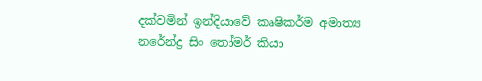දක්වමින් ඉන්දියාවේ කෘෂිකර්ම අමාත්‍ය නරේන්ද්‍ර සිං තෝමර් කියා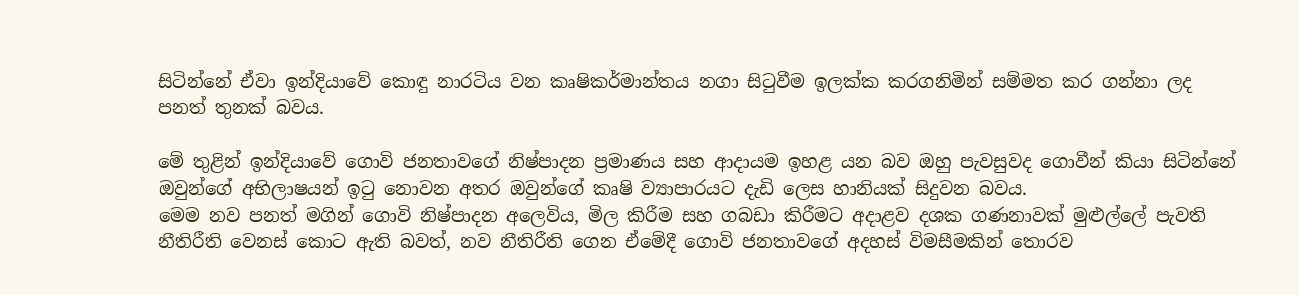සිටින්නේ ඒවා ඉන්දියාවේ කොඳු නාරටිය වන කෘෂිකර්මාන්තය නගා සිටුවීම ඉලක්ක කරගනිමින් සම්මත කර ගන්නා ලද පනත් තුනක් බවය.

මේ තුළින් ඉන්දියාවේ ගොවි ජනතාවගේ නිෂ්පාදන ප්‍රමාණය සහ ආදායම ඉහළ යන බව ඔහු පැවසුවද ගොවීන් කියා සිටින්නේ ඔවුන්ගේ අභිලාෂයන් ඉටු නොවන අතර ඔවුන්ගේ කෘෂි ව්‍යාපාරයට දැඩි ලෙස හානියක් සිදුවන බවය.
මෙම නව පනත් මගින් ගොවි නිෂ්පාදන අලෙවිය, මිල කිරීම සහ ගබඩා කිරීමට අදාළව දශක ගණනාවක් මුළුල්ලේ පැවති නීතිරීති වෙනස් කොට ඇති බවත්, නව නීතිරීති ගෙන ඒමේදී ගොවි ජනතාවගේ අදහස් විමසීමකින් තොරව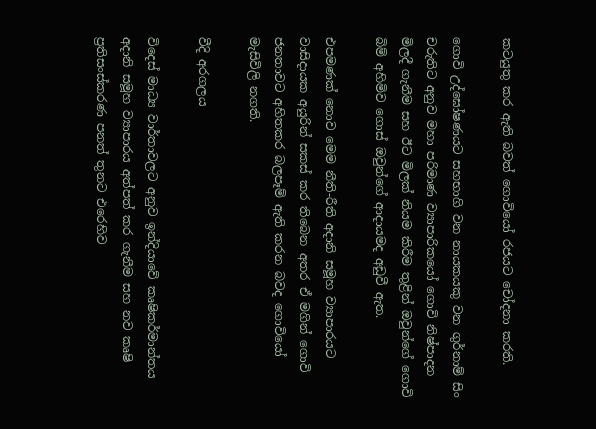කටයුතු කර ඇති බවත් ගොවියෝ රජයට චෝදනා කරති.

ගොවි උද්ඝෝෂණයට සහභාගි වන නායකයකු වන ගුර්නාම් සිං චරුතිට අනුව මහා පරිමාණ ව්‍යාපාරිකයෝ ගොවි නිෂ්පාදන මිලදී ගැනීම සහ ඊට මිලක් නියම කිරීම තුළින් ඔවුන්ගේ ගොවි බිම් අහිමිව ගොස් ඔවුන්ගේ ආදායමද අඩුවී ඇත.

එපමණක් නොව මෙම නීති-රීති අදානි සමූහ ව්‍යාපාරයට වාසිදායක අයුරින් සකස් කර තිබෙන අතර ඒ මගින් ගොවි ජනතාවට අහිතකර බලපෑම් ඇති කරන බවද ගොවියෝ මැසිවිලි නගති.

වීදි අරගලය

විදෙස් මාධ්‍ය වාර්තාවලට අනුව ඉන්දියාවේ කෘෂිකර්මාන්තය අදානි සමූහ ව්‍යාපාරය අත්පත් කර ගැනීම සහ නව කෘෂි ප්‍රතිසංස්කරණ පනත් තුනට එරෙහිව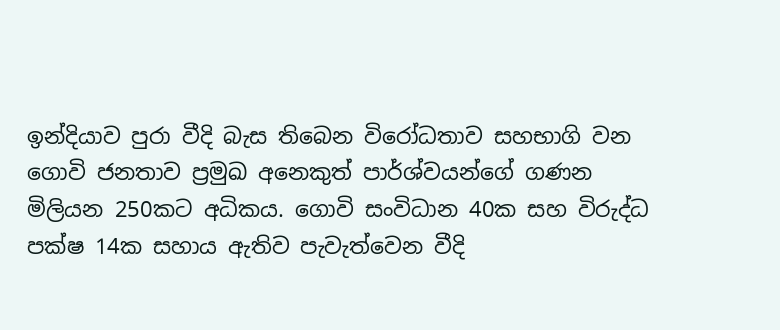ඉන්දියාව පුරා වීදි බැස තිබෙන විරෝධතාව සහභාගි වන ගොවි ජනතාව ප්‍රමුඛ අනෙකුත් පාර්ශ්වයන්ගේ ගණන මිලියන 250කට අධිකය. ගොවි සංවිධාන 40ක සහ විරුද්ධ පක්ෂ 14ක සහාය ඇතිව පැවැත්වෙන වීදි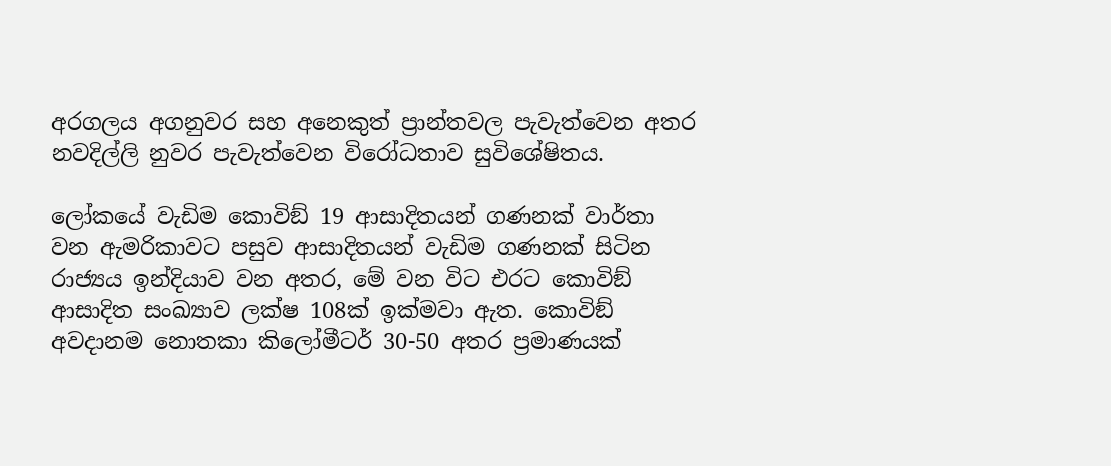අරගලය අගනුවර සහ අනෙකුත් ප්‍රාන්තවල පැවැත්වෙන අතර නවදිල්ලි නුවර පැවැත්වෙන විරෝධතාව සුවිශේෂිතය.

ලෝකයේ වැඩිම කොවිඞ් 19 ආසාදිතයන් ගණනක් වාර්තා වන ඇමරිකාවට පසුව ආසාදිතයන් වැඩිම ගණනක් සිටින රාජ්‍යය ඉන්දියාව වන අතර, මේ වන විට එරට කොවිඞ් ආසාදිත සංඛ්‍යාව ලක්ෂ 108ක් ඉක්මවා ඇත. කොවිඞ් අවදානම නොතකා කිලෝමීටර් 30-50 අතර ප්‍රමාණයක්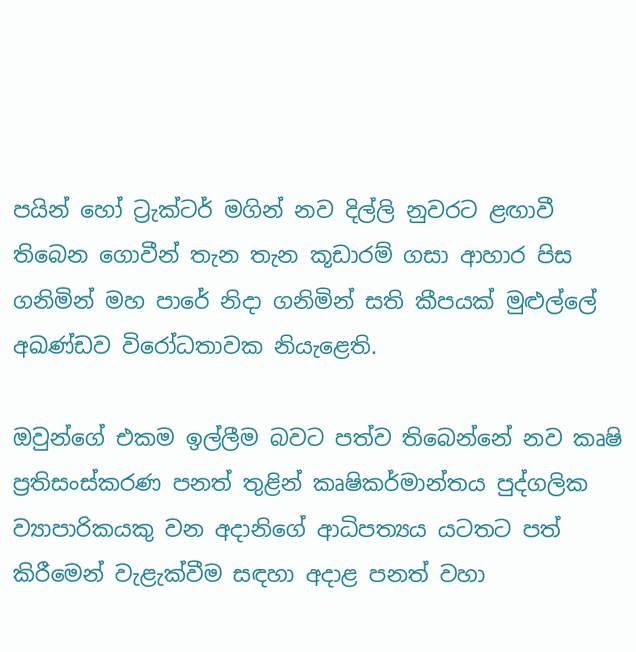පයින් හෝ ට්‍රැක්ටර් මගින් නව දිල්ලි නුවරට ළඟාවී තිබෙන ගොවීන් තැන තැන කූඩාරම් ගසා ආහාර පිස ගනිමින් මහ පාරේ නිදා ගනිමින් සති කීපයක් මුළුල්ලේ අඛණ්ඩව විරෝධතාවක නියැළෙති.

ඔවුන්ගේ එකම ඉල්ලීම බවට පත්ව තිබෙන්නේ නව කෘෂි ප්‍රතිසංස්කරණ පනත් තුළින් කෘෂිකර්මාන්තය පුද්ගලික ව්‍යාපාරිකයකු වන අදානිගේ ආධිපත්‍යය යටතට පත් කිරීමෙන් වැළැක්වීම සඳහා අදාළ පනත් වහා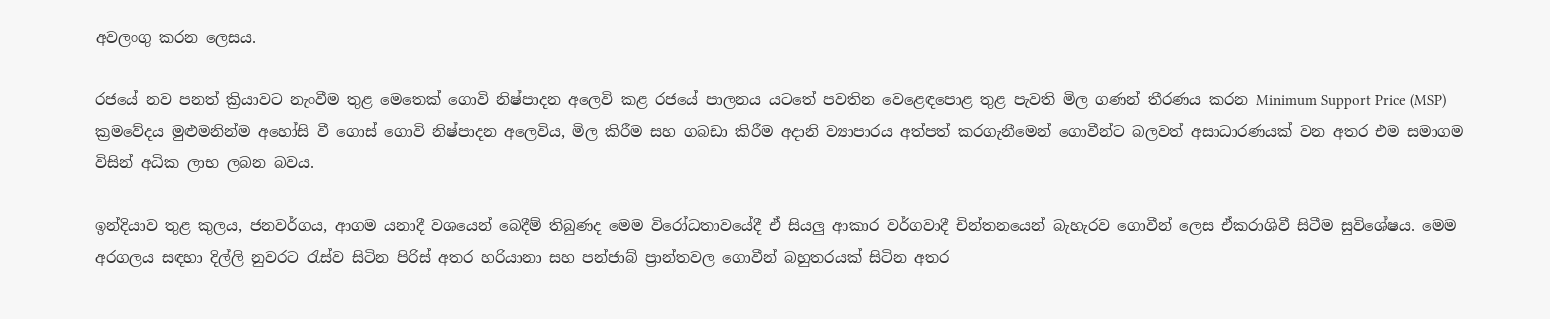අවලංගු කරන ලෙසය.

රජයේ නව පනත් ක්‍රියාවට නැංවීම තුළ මෙතෙක් ගොවි නිෂ්පාදන අලෙවි කළ රජයේ පාලනය යටතේ පවතින වෙළෙඳපොළ තුළ පැවති මිල ගණන් තීරණය කරන Minimum Support Price (MSP) ක්‍රමවේදය මුළුමනින්ම අහෝසි වී ගොස් ගොවි නිෂ්පාදන අලෙවිය, මිල කිරීම සහ ගබඩා කිරීම අදානි ව්‍යාපාරය අත්පත් කරගැනීමෙන් ගොවීන්ට බලවත් අසාධාරණයක් වන අතර එම සමාගම විසින් අධික ලාභ ලබන බවය.

ඉන්දියාව තුළ කුලය, ජනවර්ගය, ආගම යනාදී වශයෙන් බෙදීම් තිබුණද මෙම විරෝධතාවයේදී ඒ සියලු ආකාර වර්ගවාදී චින්තනයෙන් බැහැරව ගොවීන් ලෙස ඒකරාශිවී සිටීම සුවිශේෂය. මෙම අරගලය සඳහා දිල්ලි නුවරට රැස්ව සිටින පිරිස් අතර හරියානා සහ පන්ජාබ් ප්‍රාන්තවල ගොවීන් බහුතරයක් සිටින අතර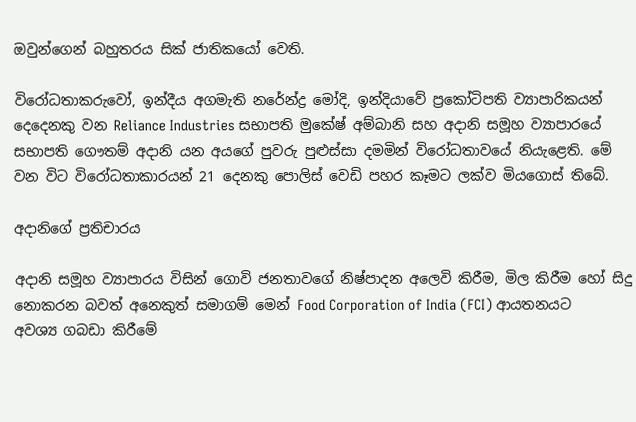ඔවුන්ගෙන් බහුතරය සික් ජාතිකයෝ වෙති.

විරෝධතාකරුවෝ, ඉන්දීය අගමැති නරේන්ද්‍ර මෝදි, ඉන්දියාවේ ප්‍රකෝටිපති ව්‍යාපාරිකයන් දෙදෙනකු වන Reliance Industries සභාපති මුකේෂ් අම්බානි සහ අදානි සමූහ ව්‍යාපාරයේ සභාපති ගෞතම් අදානි යන අයගේ පුවරු පුළුස්සා දමමින් විරෝධතාවයේ නියැළෙති. මේ වන විට විරෝධතාකාරයන් 21 දෙනකු පොලිස් වෙඩි පහර කෑමට ලක්ව මියගොස් තිබේ.

අදානිගේ ප්‍රතිචාරය

අදානි සමූහ ව්‍යාපාරය විසින් ගොවි ජනතාවගේ නිෂ්පාදන අලෙවි කිරීම, මිල කිරීම හෝ සිදු නොකරන බවත් අනෙකුත් සමාගම් මෙන් Food Corporation of India (FCI) ආයතනයට අවශ්‍ය ගබඩා කිරීමේ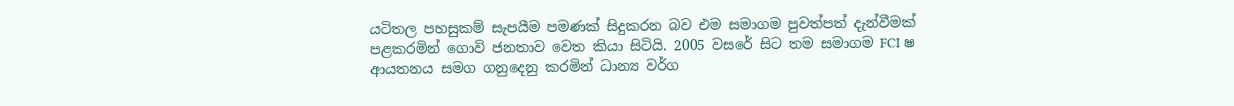යටිතල පහසුකම් සැපයීම පමණක් සිදුකරන බව එම සමාගම පුවත්පත් දැන්වීමක් පළකරමින් ගොවි ජනතාව වෙත කියා සිටියි. 2005 වසරේ සිට තම සමාගම FCI ෂ ආයතනය සමග ගනුදෙනු කරමින් ධාන්‍ය වර්ග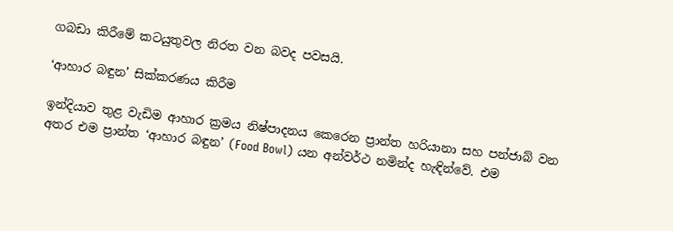ගබඩා කිරීමේ කටයුතුවල නිරත වන බවද පවසයි.

‘ආහාර බඳුන’ සික්කරණය කිරීම

ඉන්දියාව තුළ වැඩිම ආහාර ක්‍රමය නිෂ්පාදනය කෙරෙන ප්‍රාන්ත හරියානා සහ පන්ජාබ් වන අතර එම ප්‍රාන්ත ‘ආහාර බඳුන’ (Food Bowl) යන අන්වර්ථ නමින්ද හැඳින්වේ. එම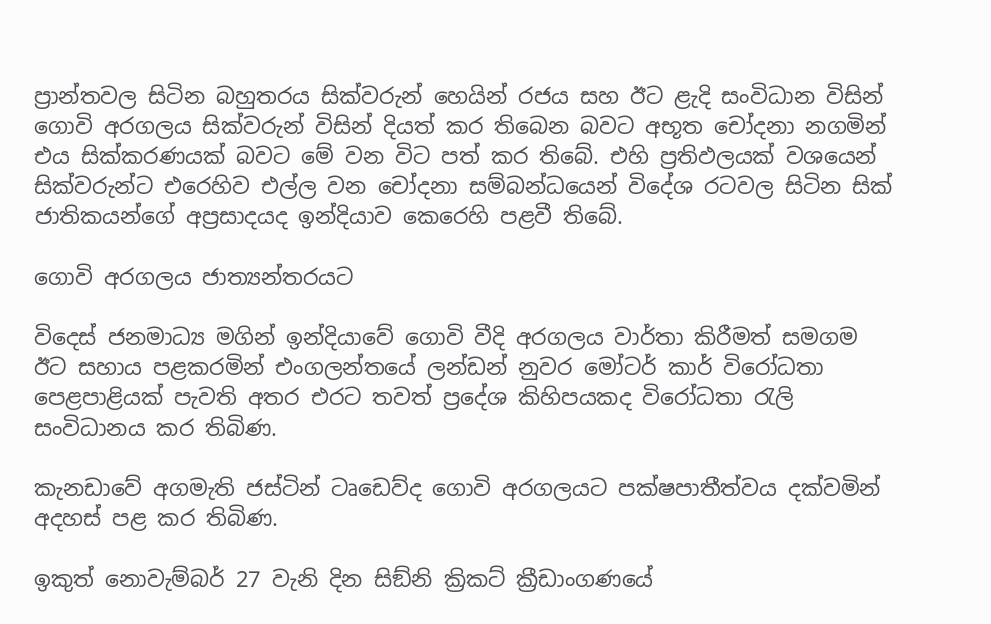ප්‍රාන්තවල සිටින බහුතරය සික්වරුන් හෙයින් රජය සහ ඊට ළැදි සංවිධාන විසින් ගොවි අරගලය සික්වරුන් විසින් දියත් කර තිබෙන බවට අභූත චෝදනා නගමින් එය සික්කරණයක් බවට මේ වන විට පත් කර තිබේ. එහි ප්‍රතිඵලයක් වශයෙන් සික්වරුන්ට එරෙහිව එල්ල වන චෝදනා සම්බන්ධයෙන් විදේශ රටවල සිටින සික් ජාතිකයන්ගේ අප්‍රසාදයද ඉන්දියාව කෙරෙහි පළවී තිබේ.

ගොවි අරගලය ජාත්‍යන්තරයට

විදෙස් ජනමාධ්‍ය මගින් ඉන්දියාවේ ගොවි වීදි අරගලය වාර්තා කිරීමත් සමගම ඊට සහාය පළකරමින් එංගලන්තයේ ලන්ඩන් නුවර මෝටර් කාර් විරෝධතා පෙළපාළියක් පැවති අතර එරට තවත් ප්‍රදේශ කිහිපයකද විරෝධතා රැලි සංවිධානය කර තිබිණ.

කැනඩාවේ අගමැති ජස්ටින් ටෘඩෙව්ද ගොවි අරගලයට පක්ෂපාතීත්වය දක්වමින් අදහස් පළ කර තිබිණ.

ඉකුත් නොවැම්බර් 27 වැනි දින සිඞ්නි ක්‍රිකට් ක්‍රීඩාංගණයේ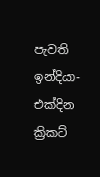පැවති ඉන්දියා- එක්දින ක්‍රිකට්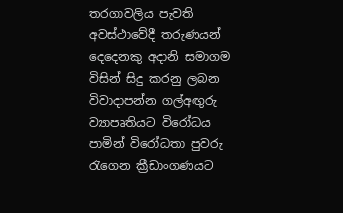තරගාවලිය පැවති අවස්ථාවේදී තරුණයන් දෙදෙනකු අදානි සමාගම විසින් සිදු කරනු ලබන විවාදාපන්න ගල්අඟුරු ව්‍යාපෘතියට විරෝධය පාමින් විරෝධතා පුවරු රැගෙන ක්‍රීඩාංගණයට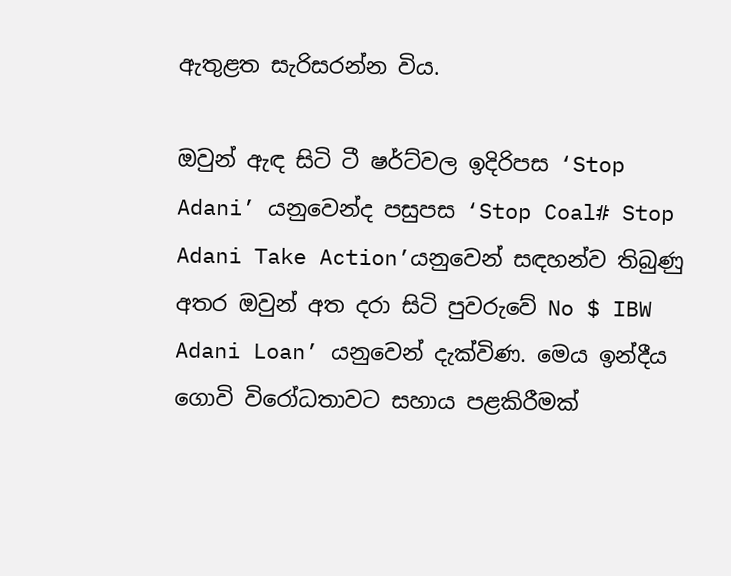ඇතුළත සැරිසරන්න විය.

ඔවුන් ඇඳ සිටි ටී ෂර්ට්වල ඉදිරිපස ‘Stop Adani’ යනුවෙන්ද පසුපස ‘Stop Coal# Stop Adani Take Action’යනුවෙන් සඳහන්ව තිබුණු අතර ඔවුන් අත දරා සිටි පුවරුවේ No $ IBW Adani Loan’ යනුවෙන් දැක්විණ. මෙය ඉන්දීය ගොවි විරෝධතාවට සහාය පළකිරීමක්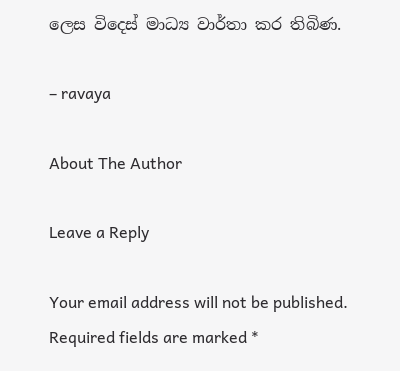ලෙස විදෙස් මාධ්‍ය වාර්තා කර තිබිණ.

– ravaya

About The Author

Leave a Reply

Your email address will not be published. Required fields are marked *